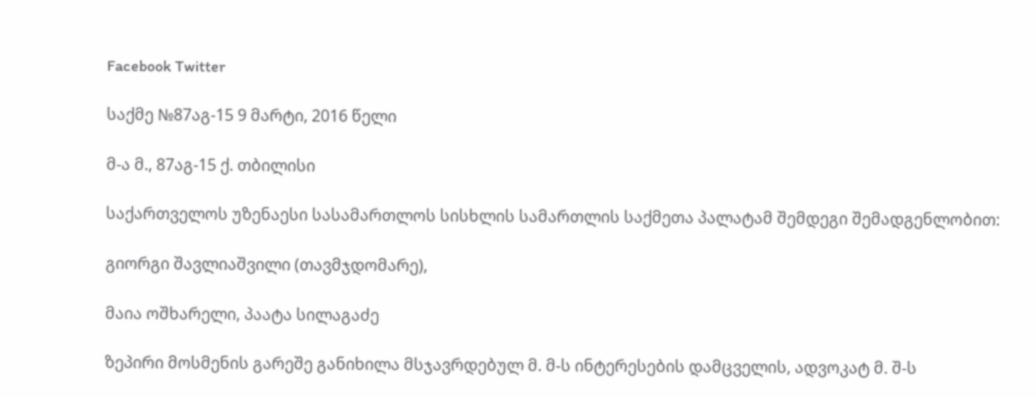Facebook Twitter

საქმე №87აგ-15 9 მარტი, 2016 წელი

მ-ა მ., 87აგ-15 ქ. თბილისი

საქართველოს უზენაესი სასამართლოს სისხლის სამართლის საქმეთა პალატამ შემდეგი შემადგენლობით:

გიორგი შავლიაშვილი (თავმჯდომარე),

მაია ოშხარელი, პაატა სილაგაძე

ზეპირი მოსმენის გარეშე განიხილა მსჯავრდებულ მ. მ-ს ინტერესების დამცველის, ადვოკატ მ. შ-ს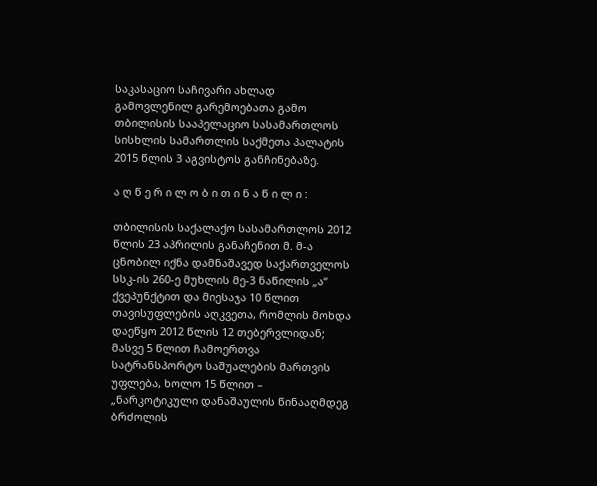საკასაციო საჩივარი ახლად გამოვლენილ გარემოებათა გამო თბილისის სააპელაციო სასამართლოს სისხლის სამართლის საქმეთა პალატის 2015 წლის 3 აგვისტოს განჩინებაზე.

ა ღ წ ე რ ი ლ ო ბ ი თ ი ნ ა წ ი ლ ი :

თბილისის საქალაქო სასამართლოს 2012 წლის 23 აპრილის განაჩენით მ. მ-ა ცნობილ იქნა დამნაშავედ საქართველოს სსკ-ის 260-ე მუხლის მე-3 ნაწილის „ა“ ქვეპუნქტით და მიესაჯა 10 წლით თავისუფლების აღკვეთა, რომლის მოხდა დაეწყო 2012 წლის 12 თებერვლიდან; მასვე 5 წლით ჩამოერთვა სატრანსპორტო საშუალების მართვის უფლება, ხოლო 15 წლით – „ნარკოტიკული დანაშაულის წინააღმდეგ ბრძოლის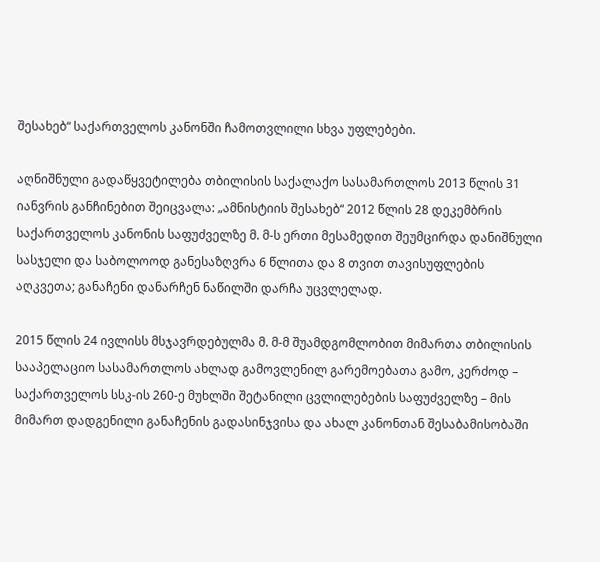შესახებ“ საქართველოს კანონში ჩამოთვლილი სხვა უფლებები.

აღნიშნული გადაწყვეტილება თბილისის საქალაქო სასამართლოს 2013 წლის 31 იანვრის განჩინებით შეიცვალა: „ამნისტიის შესახებ“ 2012 წლის 28 დეკემბრის საქართველოს კანონის საფუძველზე მ. მ-ს ერთი მესამედით შეუმცირდა დანიშნული სასჯელი და საბოლოოდ განესაზღვრა 6 წლითა და 8 თვით თავისუფლების აღკვეთა; განაჩენი დანარჩენ ნაწილში დარჩა უცვლელად.

2015 წლის 24 ივლისს მსჯავრდებულმა მ. მ-მ შუამდგომლობით მიმართა თბილისის სააპელაციო სასამართლოს ახლად გამოვლენილ გარემოებათა გამო, კერძოდ – საქართველოს სსკ-ის 260-ე მუხლში შეტანილი ცვლილებების საფუძველზე – მის მიმართ დადგენილი განაჩენის გადასინჯვისა და ახალ კანონთან შესაბამისობაში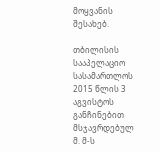მოყვანის შესახებ.

თბილისის სააპელაციო სასამართლოს 2015 წლის 3 აგვისტოს განჩინებით მსჯავრდებულ მ. მ-ს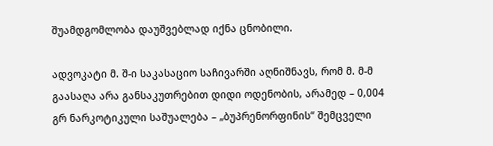შუამდგომლობა დაუშვებლად იქნა ცნობილი.

ადვოკატი მ. შ-ი საკასაციო საჩივარში აღნიშნავს, რომ მ. მ-მ გაასაღა არა განსაკუთრებით დიდი ოდენობის, არამედ – 0,004 გრ ნარკოტიკული საშუალება – „ბუპრენორფინის“ შემცველი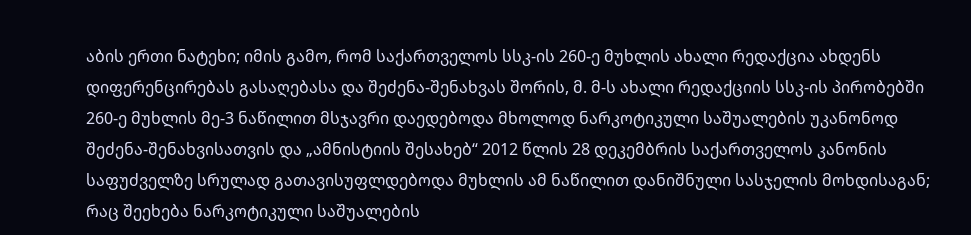აბის ერთი ნატეხი; იმის გამო, რომ საქართველოს სსკ-ის 260-ე მუხლის ახალი რედაქცია ახდენს დიფერენცირებას გასაღებასა და შეძენა-შენახვას შორის, მ. მ-ს ახალი რედაქციის სსკ-ის პირობებში 260-ე მუხლის მე-3 ნაწილით მსჯავრი დაედებოდა მხოლოდ ნარკოტიკული საშუალების უკანონოდ შეძენა-შენახვისათვის და „ამნისტიის შესახებ“ 2012 წლის 28 დეკემბრის საქართველოს კანონის საფუძველზე სრულად გათავისუფლდებოდა მუხლის ამ ნაწილით დანიშნული სასჯელის მოხდისაგან; რაც შეეხება ნარკოტიკული საშუალების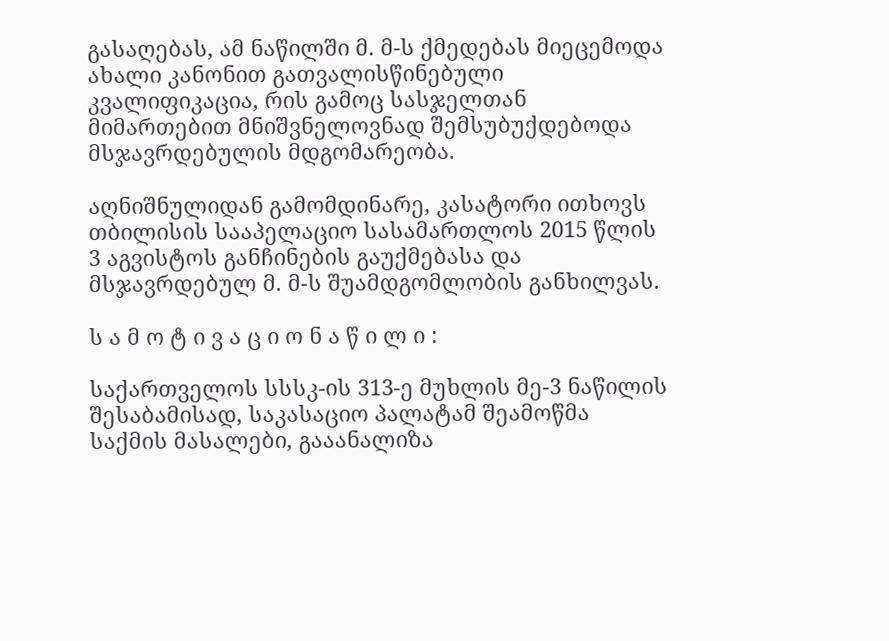გასაღებას, ამ ნაწილში მ. მ-ს ქმედებას მიეცემოდა ახალი კანონით გათვალისწინებული კვალიფიკაცია, რის გამოც სასჯელთან მიმართებით მნიშვნელოვნად შემსუბუქდებოდა მსჯავრდებულის მდგომარეობა.

აღნიშნულიდან გამომდინარე, კასატორი ითხოვს თბილისის სააპელაციო სასამართლოს 2015 წლის 3 აგვისტოს განჩინების გაუქმებასა და მსჯავრდებულ მ. მ-ს შუამდგომლობის განხილვას.

ს ა მ ო ტ ი ვ ა ც ი ო ნ ა წ ი ლ ი :

საქართველოს სსსკ-ის 313-ე მუხლის მე-3 ნაწილის შესაბამისად, საკასაციო პალატამ შეამოწმა საქმის მასალები, გააანალიზა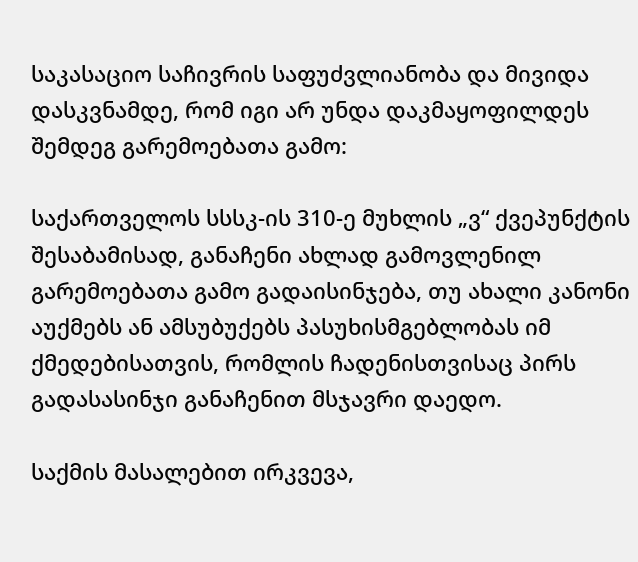საკასაციო საჩივრის საფუძვლიანობა და მივიდა დასკვნამდე, რომ იგი არ უნდა დაკმაყოფილდეს შემდეგ გარემოებათა გამო:

საქართველოს სსსკ-ის 310-ე მუხლის „ვ“ ქვეპუნქტის შესაბამისად, განაჩენი ახლად გამოვლენილ გარემოებათა გამო გადაისინჯება, თუ ახალი კანონი აუქმებს ან ამსუბუქებს პასუხისმგებლობას იმ ქმედებისათვის, რომლის ჩადენისთვისაც პირს გადასასინჯი განაჩენით მსჯავრი დაედო.

საქმის მასალებით ირკვევა,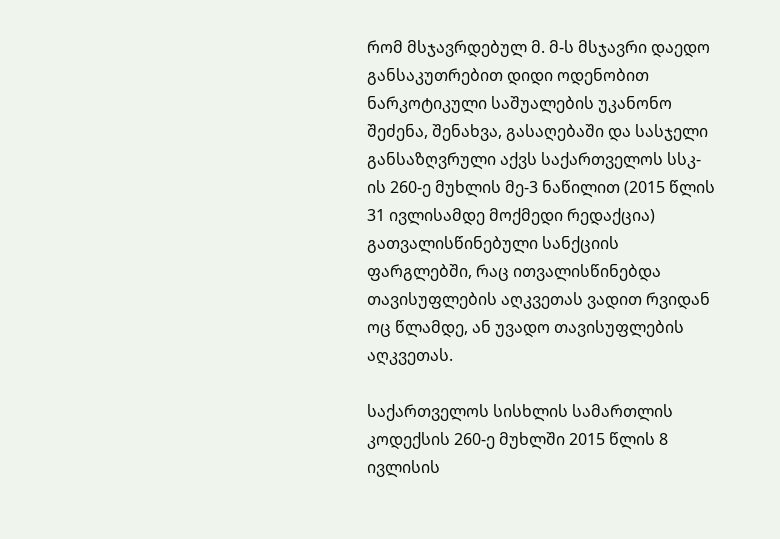რომ მსჯავრდებულ მ. მ-ს მსჯავრი დაედო განსაკუთრებით დიდი ოდენობით ნარკოტიკული საშუალების უკანონო შეძენა, შენახვა, გასაღებაში და სასჯელი განსაზღვრული აქვს საქართველოს სსკ-ის 260-ე მუხლის მე-3 ნაწილით (2015 წლის 31 ივლისამდე მოქმედი რედაქცია) გათვალისწინებული სანქციის ფარგლებში, რაც ითვალისწინებდა თავისუფლების აღკვეთას ვადით რვიდან ოც წლამდე, ან უვადო თავისუფლების აღკვეთას.

საქართველოს სისხლის სამართლის კოდექსის 260-ე მუხლში 2015 წლის 8 ივლისის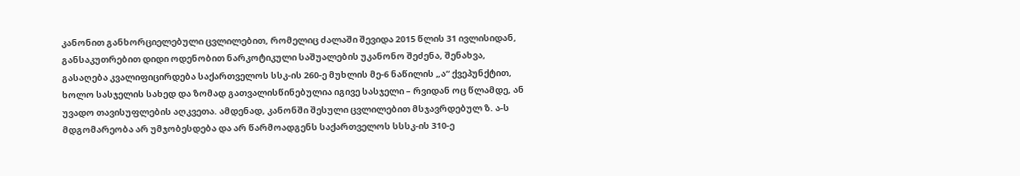კანონით განხორციელებული ცვლილებით, რომელიც ძალაში შევიდა 2015 წლის 31 ივლისიდან, განსაკუთრებით დიდი ოდენობით ნარკოტიკული საშუალების უკანონო შეძენა, შენახვა, გასაღება კვალიფიცირდება საქართველოს სსკ-ის 260-ე მუხლის მე-6 ნაწილის „ა“ ქვეპუნქტით, ხოლო სასჯელის სახედ და ზომად გათვალისწინებულია იგივე სასჯელი – რვიდან ოც წლამდე, ან უვადო თავისუფლების აღკვეთა. ამდენად, კანონში შესული ცვლილებით მსჯავრდებულ ზ. ა-ს მდგომარეობა არ უმჯობესდება და არ წარმოადგენს საქართველოს სსსკ-ის 310-ე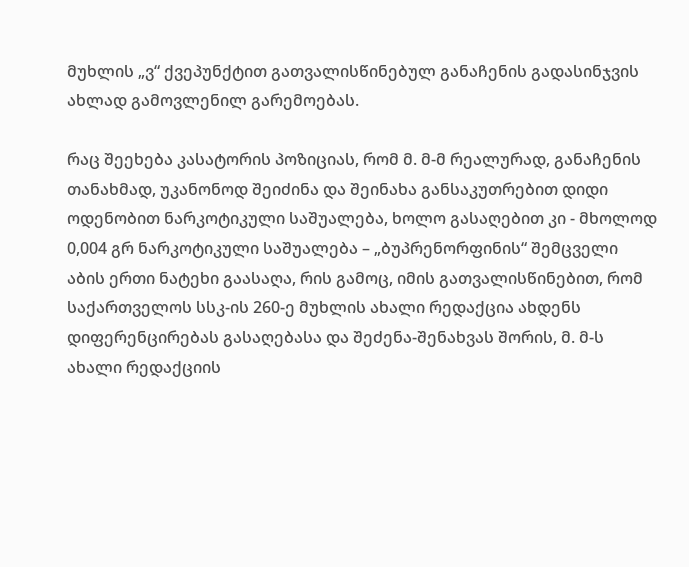მუხლის „ვ“ ქვეპუნქტით გათვალისწინებულ განაჩენის გადასინჯვის ახლად გამოვლენილ გარემოებას.

რაც შეეხება კასატორის პოზიციას, რომ მ. მ-მ რეალურად, განაჩენის თანახმად, უკანონოდ შეიძინა და შეინახა განსაკუთრებით დიდი ოდენობით ნარკოტიკული საშუალება, ხოლო გასაღებით კი - მხოლოდ 0,004 გრ ნარკოტიკული საშუალება – „ბუპრენორფინის“ შემცველი აბის ერთი ნატეხი გაასაღა, რის გამოც, იმის გათვალისწინებით, რომ საქართველოს სსკ-ის 260-ე მუხლის ახალი რედაქცია ახდენს დიფერენცირებას გასაღებასა და შეძენა-შენახვას შორის, მ. მ-ს ახალი რედაქციის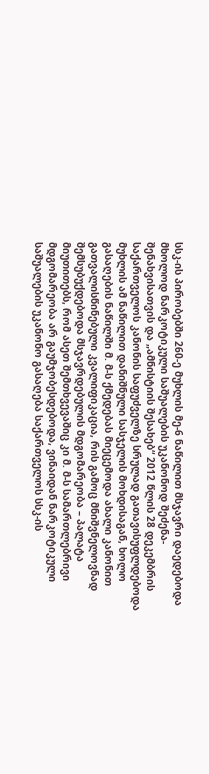სსკ-ის პირობებში 260-ე მუხლის მე-6 ნაწილით მსჯავრი დაედებოდა მხოლოდ ნარკოტიკული საშუალების უკანონოდ შეძენა-შენახვისათვის და „ამნისტიის შესახებ“ 2012 წლის 28 დეკემბრის საქართველოს კანონის საფუძველზე სრულად გათავისუფლდებოდა მუხლის ამ ნაწილით დანიშნული სასჯელის მოხდისაგან, ხოლო გასაღების ნაწილში მ. მ-ს ქმედებას მიეცემოდა ახალი კანონით გათვალისწინებული კვალიფიკაცია, რის გამოც მნიშვნელოვნად შემსუბუქდებოდა მსჯავრდებულის მდგომარეობა – პალატა მიუთითებს, რომ ასეთ შემთხვევაშიც კი მ. მ-ს სამართლებრივი მდგომარეობა არ გაუმჯობესდებოდა, ვინაიდან ნარკოტიკული საშუალების უკანონო გასაღება საქართველოს სსკ-ის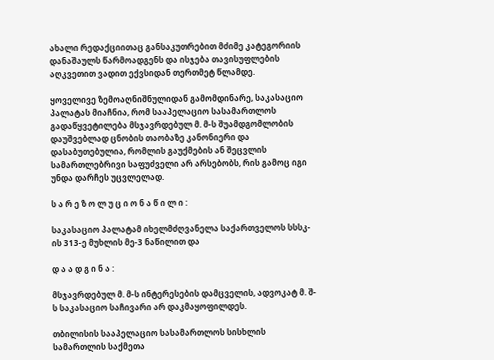ახალი რედაქციითაც განსაკუთრებით მძიმე კატეგორიის დანაშაულს წარმოადგენს და ისჯება თავისუფლების აღკვეთით ვადით ექვსიდან თერთმეტ წლამდე.

ყოველივე ზემოაღნიშნულიდან გამომდინარე, საკასაციო პალატას მიაჩნია, რომ სააპელაციო სასამართლოს გადაწყვეტილება მსჯავრდებულ მ. მ-ს შუამდგომლობის დაუშვებლად ცნობის თაობაზე კანონიერი და დასაბუთებულია, რომლის გაუქმების ან შეცვლის სამართლებრივი საფუძველი არ არსებობს, რის გამოც იგი უნდა დარჩეს უცვლელად.

ს ა რ ე ზ ო ლ უ ც ი ო ნ ა წ ი ლ ი :

საკასაციო პალატამ იხელმძღვანელა საქართველოს სსსკ-ის 313-ე მუხლის მე-3 ნაწილით და

დ ა ა დ გ ი ნ ა :

მსჯავრდებულ მ. მ-ს ინტერესების დამცველის, ადვოკატ მ. შ-ს საკასაციო საჩივარი არ დაკმაყოფილდეს.

თბილისის სააპელაციო სასამართლოს სისხლის სამართლის საქმეთა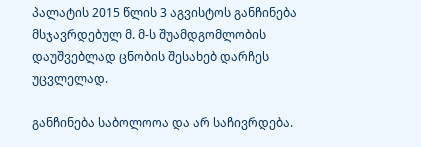პალატის 2015 წლის 3 აგვისტოს განჩინება მსჯავრდებულ მ. მ-ს შუამდგომლობის დაუშვებლად ცნობის შესახებ დარჩეს უცვლელად.

განჩინება საბოლოოა და არ საჩივრდება.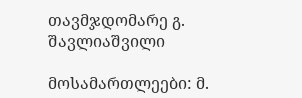თავმჯდომარე გ. შავლიაშვილი

მოსამართლეები: მ.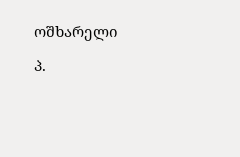ოშხარელი

პ.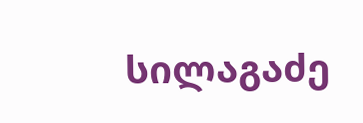სილაგაძე